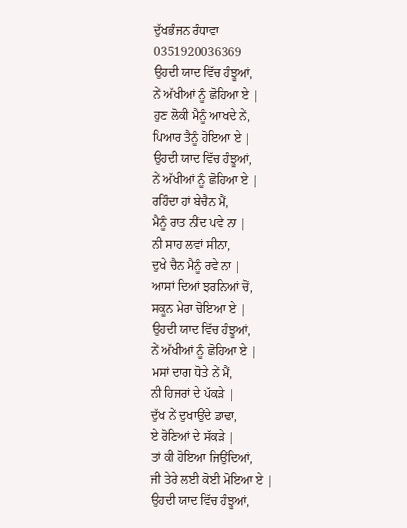ਦੁੱਖਭੰਜਨ ਰੰਧਾਵਾ
0351920036369
ਉਹਦੀ ਯਾਦ ਵਿੱਚ ਹੰਝੂਆਂ,
ਨੇਂ ਅੱਖੀਆਂ ਨੂੰ ਛੋਹਿਆ ਏ |
ਹੁਣ ਲੋਕੀ ਮੈਨੂੰ ਆਖਦੇ ਨੇਂ,
ਪਿਆਰ ਤੈਨੂੰ ਹੋਇਆ ਏ |
ਉਹਦੀ ਯਾਦ ਵਿੱਚ ਹੰਝੂਆਂ,
ਨੇਂ ਅੱਖੀਆਂ ਨੂੰ ਛੋਹਿਆ ਏ |
ਰਹਿੰਦਾ ਹਾਂ ਬੇਚੈਨ ਮੈਂ,
ਮੈਨੂੰ ਰਾਤ ਨੀਂਦ ਪਵੇ ਨਾ |
ਨੀ ਸਾਹ ਲਵਾਂ ਸੀਨਾ,
ਦੁਖੇ ਚੈਨ ਮੈਨੂੰ ਰਵੇ ਨਾ |
ਆਸਾਂ ਦਿਆਂ ਝਰਨਿਆਂ ਚੋਂ,
ਸਕੂਨ ਮੇਰਾ ਚੋਇਆ ਏ |
ਉਹਦੀ ਯਾਦ ਵਿੱਚ ਹੰਝੂਆਂ,
ਨੇਂ ਅੱਖੀਆਂ ਨੂੰ ਛੋਹਿਆ ਏ |
ਮਸਾਂ ਦਾਗ ਧੋਤੇ ਨੇਂ ਮੈਂ,
ਨੀ ਹਿਜਰਾਂ ਦੇ ਪੱਕੜੇ |
ਦੁੱਖ ਨੇਂ ਦੁਖਾਉਂਦੇ ਡਾਢਾ,
ਏ ਰੋਣਿਆਂ ਦੇ ਸੱਕੜੇ |
ਤਾਂ ਕੀ ਹੋਇਆ ਜਿਉਂਦਿਆਂ,
ਜੀ ਤੇਰੇ ਲਈ ਕੋਈ ਮੋਇਆ ਏ |
ਉਹਦੀ ਯਾਦ ਵਿੱਚ ਹੰਝੂਆਂ,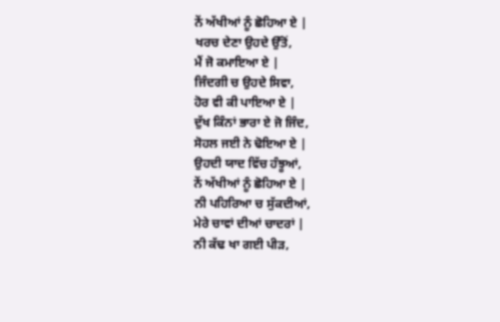ਨੇਂ ਅੱਖੀਆਂ ਨੂੰ ਛੋਹਿਆ ਏ |
ਖਰਚ ਦੇਣਾ ਉਹਦੇ ਉੱਤੋਂ,
ਮੈਂ ਜੋ ਕਮਾਇਆ ਏ |
ਜਿੰਦਗੀ ਚ ਉਹਦੇ ਸਿਵਾ,
ਹੋਰ ਵੀ ਕੀ ਪਾਇਆ ਏ |
ਦੁੱਖ ਕਿੰਨਾਂ ਭਾਰਾ ਏ ਜੋ ਜਿੰਦ,
ਸੋਹਲ ਜਈ ਨੇ ਢੋਇਆ ਏ |
ਉਹਦੀ ਯਾਦ ਵਿੱਚ ਹੰਝੂਆਂ,
ਨੇਂ ਅੱਖੀਆਂ ਨੂੰ ਛੋਹਿਆ ਏ |
ਨੀ ਪਹਿਰਿਆ ਚ ਸੁੱਕਦੀਆਂ,
ਮੇਰੇ ਚਾਵਾਂ ਦੀਆਂ ਚਾਦਰਾਂ |
ਨੀ ਕੱਢ ਖਾ ਗਈ ਪੀੜ,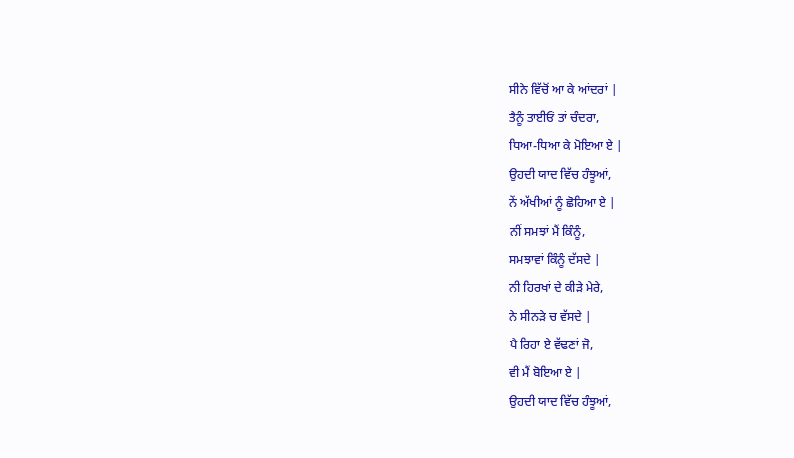ਸੀਨੇ ਵਿੱਚੋਂ ਆ ਕੇ ਆਂਦਰਾਂ |
ਤੈਨੂੰ ਤਾਈਓਂ ਤਾਂ ਚੰਦਰਾ,
ਧਿਆ-ਧਿਆ ਕੇ ਮੋਇਆ ਏ |
ਉਹਦੀ ਯਾਦ ਵਿੱਚ ਹੰਝੂਆਂ,
ਨੇਂ ਅੱਖੀਆਂ ਨੂੰ ਛੋਹਿਆ ਏ |
ਨੀਂ ਸਮਝਾਂ ਮੈਂ ਕਿੰਨੂੰ,
ਸਮਝਾਵਾਂ ਕਿੰਨੂੰ ਦੱਸਦੇ |
ਨੀ ਹਿਰਖਾਂ ਦੇ ਕੀੜੇ ਮੇਰੇ,
ਨੇ ਸੀਨੜੇ ਚ ਵੱਸਦੇ |
ਪੈ ਰਿਹਾ ਏ ਵੱਢਣਾਂ ਜੋ,
ਵੀ ਮੈਂ ਬੋਇਆ ਏ |
ਉਹਦੀ ਯਾਦ ਵਿੱਚ ਹੰਝੂਆਂ,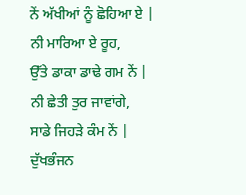ਨੇਂ ਅੱਖੀਆਂ ਨੂੰ ਛੋਹਿਆ ਏ |
ਨੀ ਮਾਰਿਆ ਏ ਰੂਹ,
ਉੱਤੇ ਡਾਕਾ ਡਾਢੇ ਗਮ ਨੇਂ |
ਨੀ ਛੇਤੀ ਤੁਰ ਜਾਵਾਂਗੇ,
ਸਾਡੇ ਜਿਹੜੇ ਕੰਮ ਨੇਂ |
ਦੁੱਖਭੰਜਨ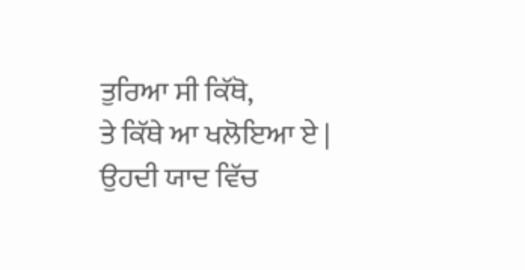ਤੁਰਿਆ ਸੀ ਕਿੱਥੋ,
ਤੇ ਕਿੱਥੇ ਆ ਖਲੋਇਆ ਏ |
ਉਹਦੀ ਯਾਦ ਵਿੱਚ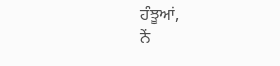ਹੰਝੂਆਂ,
ਨੇਂ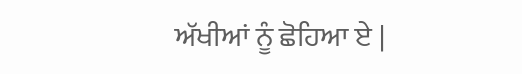ਅੱਖੀਆਂ ਨੂੰ ਛੋਹਿਆ ਏ |